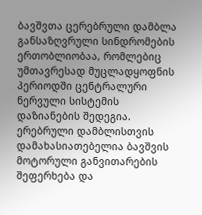ბავშვთა ცერებრული დამბლა განსაზღვრული სინდრომების ერთობლიობაა, რომლებიც უმთავრესად მუცლადყოფნის პერიოდში ცენტრალური ნერვული სისტემის დაზიანების შედეგია.
ერებრული დამბლისთვის დამახასიათებელია ბავშვის მოტორული განვითარების შეფერხება და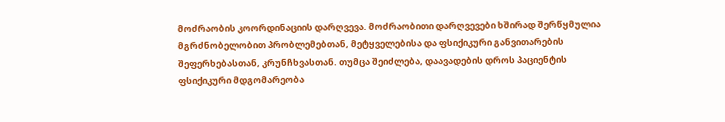მოძრაობის კოორდინაციის დარღვევა. მოძრაობითი დარღვევები ხშირად შერწყმულია მგრძნობელობით პრობლემებთან, მეტყველებისა და ფსიქიკური განვითარების შეფერხებასთან, კრუნჩხვასთან. თუმცა შეიძლება, დაავადების დროს პაციენტის ფსიქიკური მდგომარეობა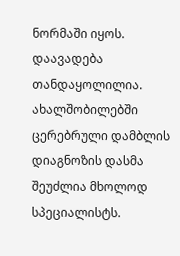ნორმაში იყოს.
დაავადება თანდაყოლილია. ახალშობილებში ცერებრული დამბლის დიაგნოზის დასმა შეუძლია მხოლოდ სპეციალისტს.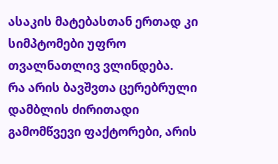ასაკის მატებასთან ერთად კი სიმპტომები უფრო თვალნათლივ ვლინდება.
რა არის ბავშვთა ცერებრული დამბლის ძირითადი გამომწვევი ფაქტორები, არის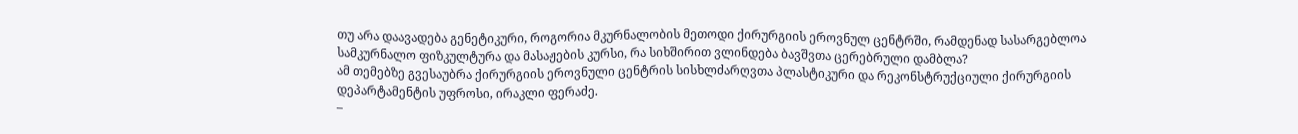თუ არა დაავადება გენეტიკური, როგორია მკურნალობის მეთოდი ქირურგიის ეროვნულ ცენტრში, რამდენად სასარგებლოა სამკურნალო ფიზკულტურა და მასაჟების კურსი, რა სიხშირით ვლინდება ბავშვთა ცერებრული დამბლა?
ამ თემებზე გვესაუბრა ქირურგიის ეროვნული ცენტრის სისხლძარღვთა პლასტიკური და რეკონსტრუქციული ქირურგიის დეპარტამენტის უფროსი, ირაკლი ფერაძე.
–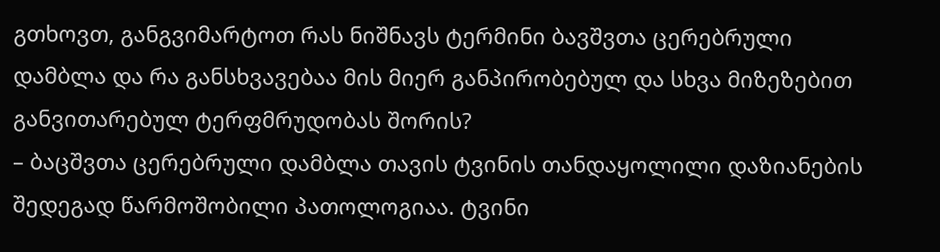გთხოვთ, განგვიმარტოთ რას ნიშნავს ტერმინი ბავშვთა ცერებრული დამბლა და რა განსხვავებაა მის მიერ განპირობებულ და სხვა მიზეზებით განვითარებულ ტერფმრუდობას შორის?
– ბაცშვთა ცერებრული დამბლა თავის ტვინის თანდაყოლილი დაზიანების შედეგად წარმოშობილი პათოლოგიაა. ტვინი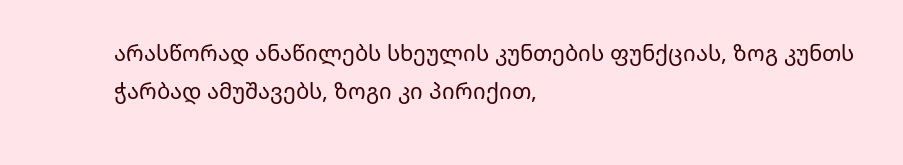არასწორად ანაწილებს სხეულის კუნთების ფუნქციას, ზოგ კუნთს ჭარბად ამუშავებს, ზოგი კი პირიქით,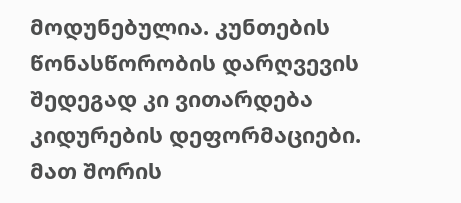მოდუნებულია. კუნთების წონასწორობის დარღვევის შედეგად კი ვითარდება კიდურების დეფორმაციები. მათ შორის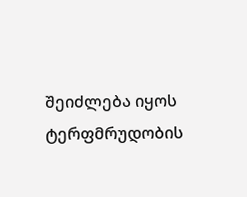შეიძლება იყოს ტერფმრუდობის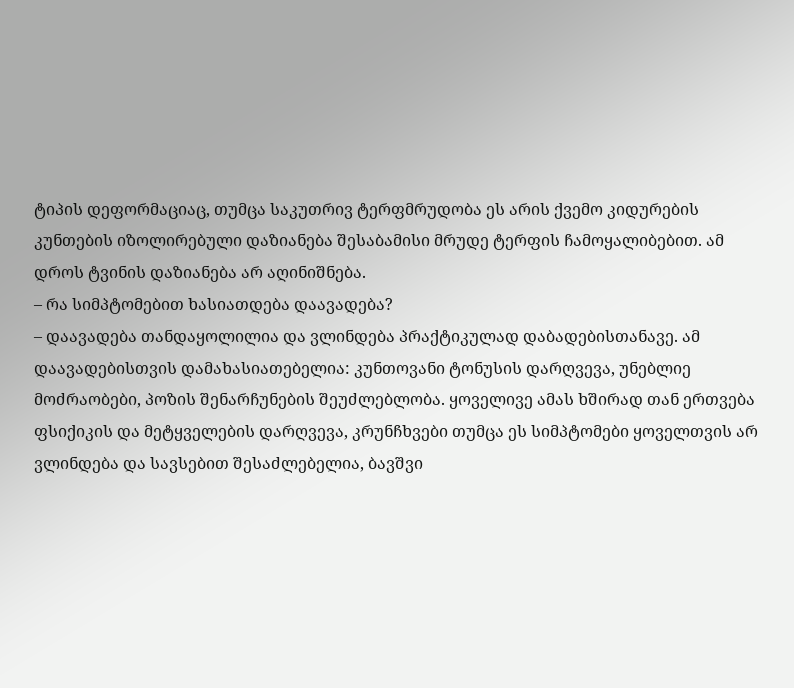ტიპის დეფორმაციაც, თუმცა საკუთრივ ტერფმრუდობა ეს არის ქვემო კიდურების კუნთების იზოლირებული დაზიანება შესაბამისი მრუდე ტერფის ჩამოყალიბებით. ამ დროს ტვინის დაზიანება არ აღინიშნება.
– რა სიმპტომებით ხასიათდება დაავადება?
– დაავადება თანდაყოლილია და ვლინდება პრაქტიკულად დაბადებისთანავე. ამ დაავადებისთვის დამახასიათებელია: კუნთოვანი ტონუსის დარღვევა, უნებლიე მოძრაობები, პოზის შენარჩუნების შეუძლებლობა. ყოველივე ამას ხშირად თან ერთვება ფსიქიკის და მეტყველების დარღვევა, კრუნჩხვები თუმცა ეს სიმპტომები ყოველთვის არ ვლინდება და სავსებით შესაძლებელია, ბავშვი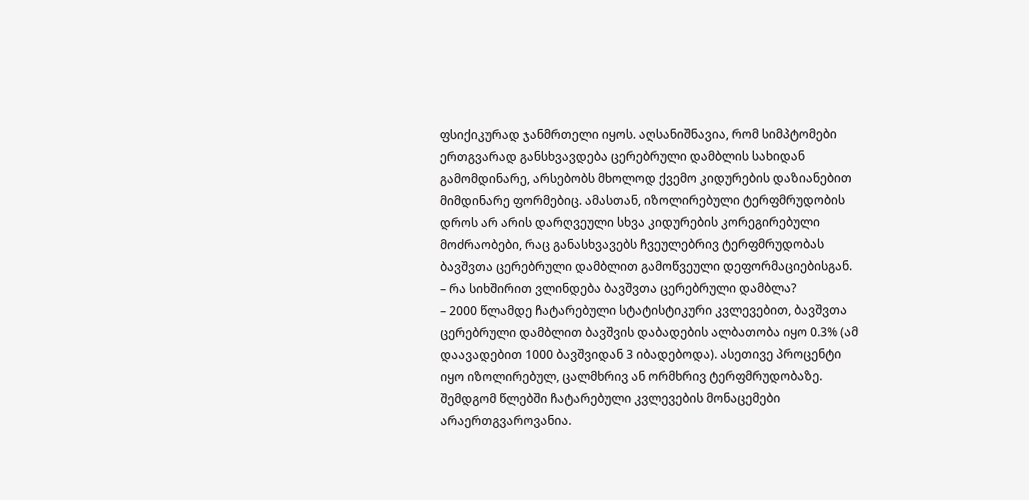ფსიქიკურად ჯანმრთელი იყოს. აღსანიშნავია, რომ სიმპტომები ერთგვარად განსხვავდება ცერებრული დამბლის სახიდან გამომდინარე, არსებობს მხოლოდ ქვემო კიდურების დაზიანებით მიმდინარე ფორმებიც. ამასთან, იზოლირებული ტერფმრუდობის დროს არ არის დარღვეული სხვა კიდურების კორეგირებული მოძრაობები, რაც განასხვავებს ჩვეულებრივ ტერფმრუდობას ბავშვთა ცერებრული დამბლით გამოწვეული დეფორმაციებისგან.
– რა სიხშირით ვლინდება ბავშვთა ცერებრული დამბლა?
– 2000 წლამდე ჩატარებული სტატისტიკური კვლევებით, ბავშვთა ცერებრული დამბლით ბავშვის დაბადების ალბათობა იყო 0.3% (ამ დაავადებით 1000 ბავშვიდან 3 იბადებოდა). ასეთივე პროცენტი იყო იზოლირებულ, ცალმხრივ ან ორმხრივ ტერფმრუდობაზე. შემდგომ წლებში ჩატარებული კვლევების მონაცემები არაერთგვაროვანია.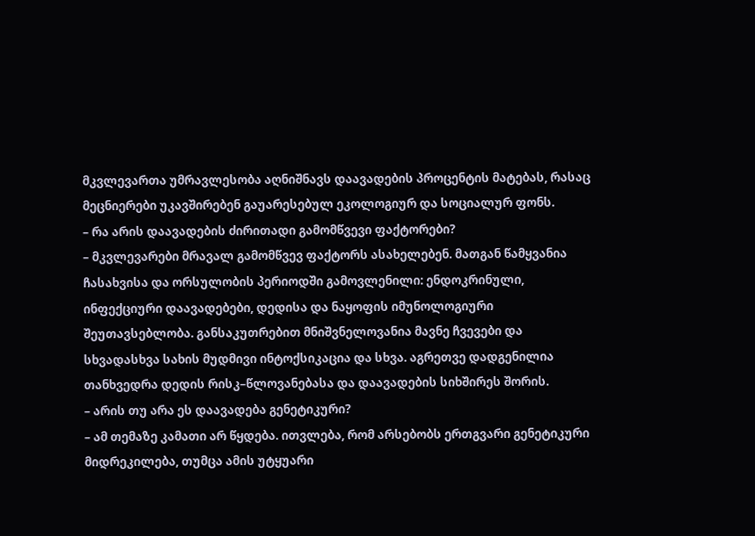მკვლევართა უმრავლესობა აღნიშნავს დაავადების პროცენტის მატებას, რასაც მეცნიერები უკავშირებენ გაუარესებულ ეკოლოგიურ და სოციალურ ფონს.
– რა არის დაავადების ძირითადი გამომწვევი ფაქტორები?
– მკვლევარები მრავალ გამომწვევ ფაქტორს ასახელებენ. მათგან წამყვანია ჩასახვისა და ორსულობის პერიოდში გამოვლენილი: ენდოკრინული, ინფექციური დაავადებები, დედისა და ნაყოფის იმუნოლოგიური შეუთავსებლობა. განსაკუთრებით მნიშვნელოვანია მავნე ჩვევები და სხვადასხვა სახის მუდმივი ინტოქსიკაცია და სხვა. აგრეთვე დადგენილია თანხვედრა დედის რისკ–წლოვანებასა და დაავადების სიხშირეს შორის.
– არის თუ არა ეს დაავადება გენეტიკური?
– ამ თემაზე კამათი არ წყდება. ითვლება, რომ არსებობს ერთგვარი გენეტიკური მიდრეკილება, თუმცა ამის უტყუარი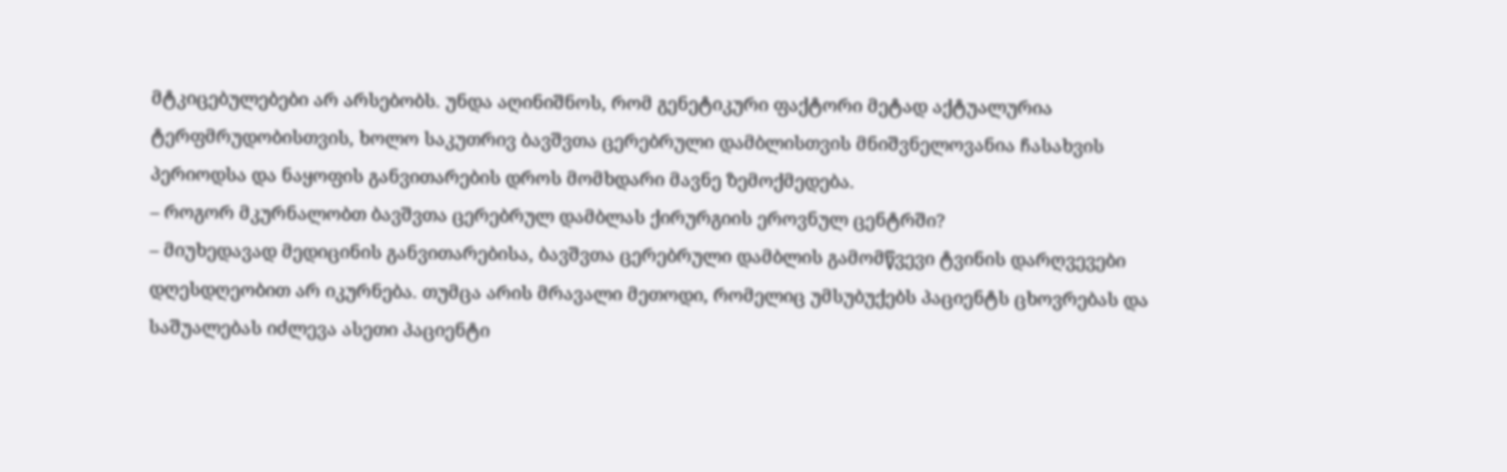მტკიცებულებები არ არსებობს. უნდა აღინიშნოს, რომ გენეტიკური ფაქტორი მეტად აქტუალურია ტერფმრუდობისთვის, ხოლო საკუთრივ ბავშვთა ცერებრული დამბლისთვის მნიშვნელოვანია ჩასახვის პერიოდსა და ნაყოფის განვითარების დროს მომხდარი მავნე ზემოქმედება.
– როგორ მკურნალობთ ბავშვთა ცერებრულ დამბლას ქირურგიის ეროვნულ ცენტრში?
– მიუხედავად მედიცინის განვითარებისა, ბავშვთა ცერებრული დამბლის გამომწვევი ტვინის დარღვევები დღესდღეობით არ იკურნება. თუმცა არის მრავალი მეთოდი, რომელიც უმსუბუქებს პაციენტს ცხოვრებას და საშუალებას იძლევა ასეთი პაციენტი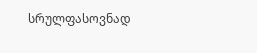სრულფასოვნად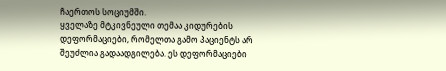ჩაერთოს სოციუმში.
ყველაზე მტკივნეული თემაა კიდურების დეფორმაციები, რომელთა გამო პაციენტს არ შეუძლია გადაადგილება. ეს დეფორმაციები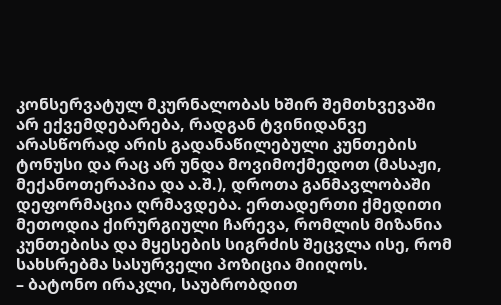კონსერვატულ მკურნალობას ხშირ შემთხვევაში არ ექვემდებარება, რადგან ტვინიდანვე არასწორად არის გადანაწილებული კუნთების ტონუსი და რაც არ უნდა მოვიმოქმედოთ (მასაჟი, მექანოთერაპია და ა.შ.), დროთა განმავლობაში დეფორმაცია ღრმავდება. ერთადერთი ქმედითი მეთოდია ქირურგიული ჩარევა, რომლის მიზანია კუნთებისა და მყესების სიგრძის შეცვლა ისე, რომ სახსრებმა სასურველი პოზიცია მიიღოს.
– ბატონო ირაკლი, საუბრობდით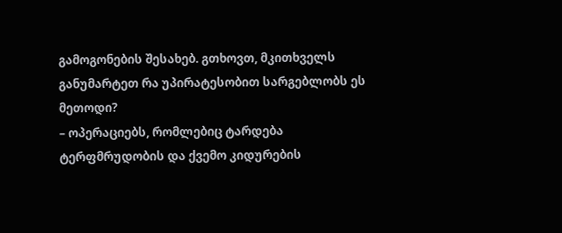გამოგონების შესახებ. გთხოვთ, მკითხველს განუმარტეთ რა უპირატესობით სარგებლობს ეს მეთოდი?
– ოპერაციებს, რომლებიც ტარდება ტერფმრუდობის და ქვემო კიდურების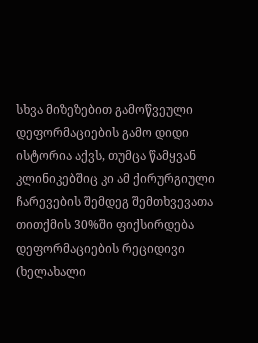სხვა მიზეზებით გამოწვეული დეფორმაციების გამო დიდი ისტორია აქვს, თუმცა წამყვან კლინიკებშიც კი ამ ქირურგიული ჩარევების შემდეგ შემთხვევათა თითქმის 30%ში ფიქსირდება დეფორმაციების რეციდივი (ხელახალი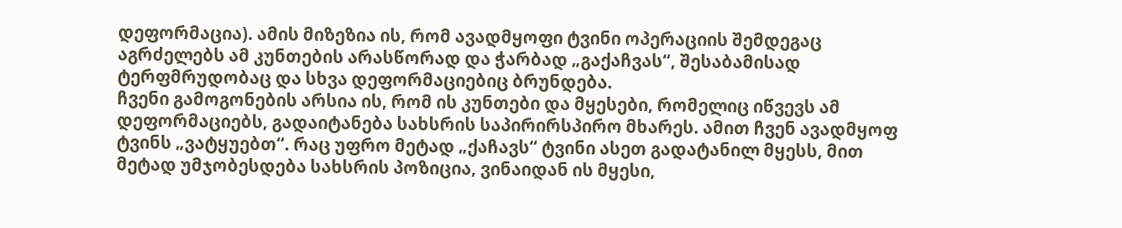დეფორმაცია). ამის მიზეზია ის, რომ ავადმყოფი ტვინი ოპერაციის შემდეგაც აგრძელებს ამ კუნთების არასწორად და ჭარბად „გაქაჩვას“, შესაბამისად ტერფმრუდობაც და სხვა დეფორმაციებიც ბრუნდება.
ჩვენი გამოგონების არსია ის, რომ ის კუნთები და მყესები, რომელიც იწვევს ამ დეფორმაციებს, გადაიტანება სახსრის საპირირსპირო მხარეს. ამით ჩვენ ავადმყოფ ტვინს „ვატყუებთ“. რაც უფრო მეტად „ქაჩავს“ ტვინი ასეთ გადატანილ მყესს, მით მეტად უმჯობესდება სახსრის პოზიცია, ვინაიდან ის მყესი,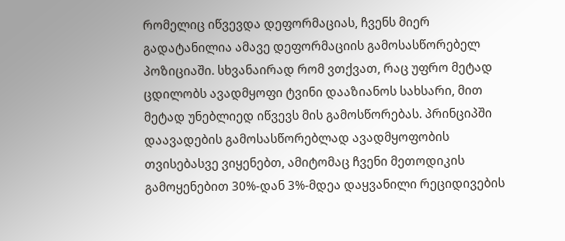რომელიც იწვევდა დეფორმაციას, ჩვენს მიერ გადატანილია ამავე დეფორმაციის გამოსასწორებელ პოზიციაში. სხვანაირად რომ ვთქვათ, რაც უფრო მეტად ცდილობს ავადმყოფი ტვინი დააზიანოს სახსარი, მით მეტად უნებლიედ იწვევს მის გამოსწორებას. პრინციპში დაავადების გამოსასწორებლად ავადმყოფობის თვისებასვე ვიყენებთ, ამიტომაც ჩვენი მეთოდიკის გამოყენებით 30%-დან 3%-მდეა დაყვანილი რეციდივების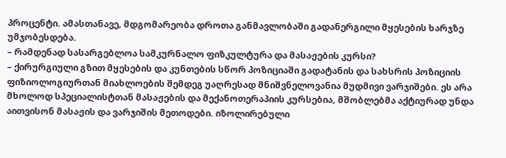პროცენტი. ამასთანავე, მდგომარეობა დროთა განმავლობაში გადანერგილი მყესების ხარჯზე უმჯობესდება.
– რამდენად სასარგებლოა სამკურნალო ფიზკულტურა და მასაჟების კურსი?
– ქირურგიული გზით მყესების და კუნთების სწორ პოზიციაში გადატანის და სახსრის პოზიციის ფიზიოლოგიურთან მიახლოების შემდეგ უაღრესად მნიშვნელოვანია მუდმივი ვარჯიშები. ეს არა მხოლოდ სპეციალისტთან მასაჟების და მექანოთერაპიის კურსებია, მშობლებმა აქტიურად უნდა აითვისონ მასაჟის და ვარჯიშის მეთოდები. იზოლირებული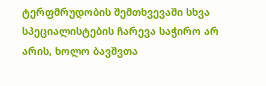ტერფმრუდობის შემთხვევაში სხვა სპეციალისტების ჩარევა საჭირო არ არის, ხოლო ბავშვთა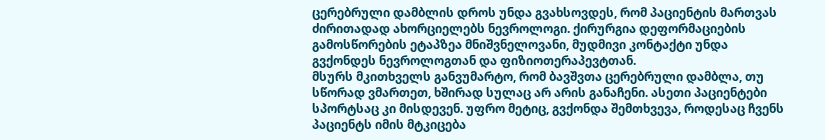ცერებრული დამბლის დროს უნდა გვახსოვდეს, რომ პაციენტის მართვას ძირითადად ახორციელებს ნევროლოგი. ქირურგია დეფორმაციების გამოსწორების ეტაპზეა მნიშვნელოვანი, მუდმივი კონტაქტი უნდა გვქონდეს ნევროლოგთან და ფიზიოთერაპევტთან.
მსურს მკითხველს განვუმარტო, რომ ბავშვთა ცერებრული დამბლა, თუ სწორად ვმართეთ, ხშირად სულაც არ არის განაჩენი. ასეთი პაციენტები სპორტსაც კი მისდევენ. უფრო მეტიც, გვქონდა შემთხვევა, როდესაც ჩვენს პაციენტს იმის მტკიცება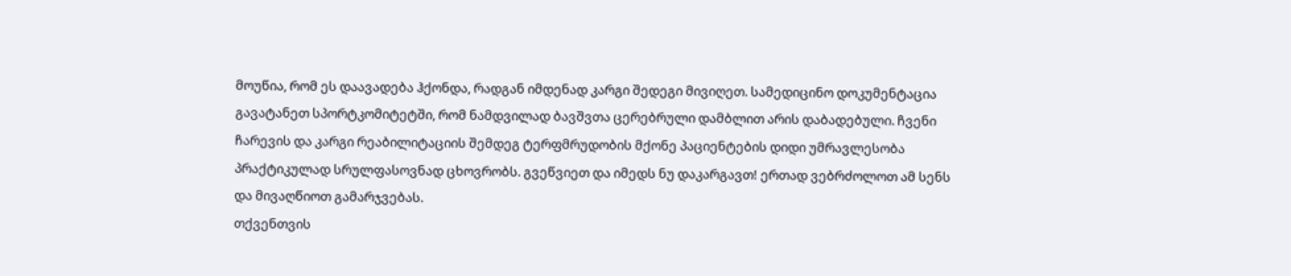მოუწია, რომ ეს დაავადება ჰქონდა, რადგან იმდენად კარგი შედეგი მივიღეთ. სამედიცინო დოკუმენტაცია გავატანეთ სპორტკომიტეტში, რომ ნამდვილად ბავშვთა ცერებრული დამბლით არის დაბადებული. ჩვენი ჩარევის და კარგი რეაბილიტაციის შემდეგ ტერფმრუდობის მქონე პაციენტების დიდი უმრავლესობა პრაქტიკულად სრულფასოვნად ცხოვრობს. გვეწვიეთ და იმედს ნუ დაკარგავთ! ერთად ვებრძოლოთ ამ სენს და მივაღწიოთ გამარჯვებას.
თქვენთვის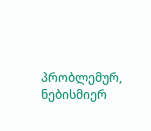პრობლემურ, ნებისმიერ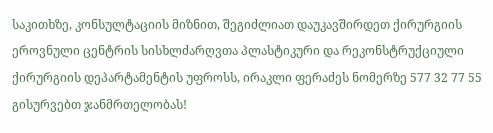საკითხზე, კონსულტაციის მიზნით, შეგიძლიათ დაუკავშირდეთ ქირურგიის ეროვნული ცენტრის სისხლძარღვთა პლასტიკური და რეკონსტრუქციული ქირურგიის დეპარტამენტის უფროსს, ირაკლი ფერაძეს ნომერზე 577 32 77 55
გისურვებთ ჯანმრთელობას!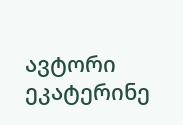ავტორი ეკატერინე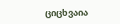ციცხვაია